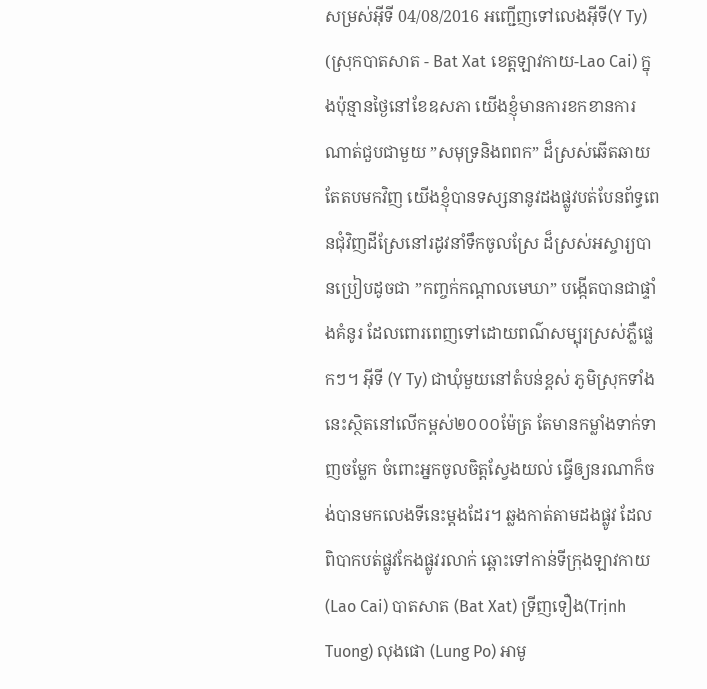សម្រស់អ៊ីទី 04/08/2016 អញ្ជើញទៅលេងអ៊ីទី(Y Ty) (ស្រុកបាតសាត - Bat Xat ខេត្តឡាវកាយ-Lao Cai) ក្នុងប៉ុន្មានថ្ងៃនៅខែឧសភា យើងខ្ញុំមានការខកខានការណាត់ជួបជាមួយ ”សមុទ្រនិងពពក” ដ៏ស្រស់ឆើតឆាយ តែតបមកវិញ យើងខ្ញុំបានទស្សនានូវដងផ្លូវបត់បែនព័ទ្ធពេនជុំវិញដីស្រែនៅរដូវនាំទឹកចូលស្រែ ដ៏ស្រស់អស្ចារ្យបានប្រៀបដូចជា ”កញ្ចក់កណ្តាលមេឃា” បង្កើតបានជាផ្ទាំងគំនូរ ដែលពោរពេញទៅដោយពណ៌សម្បុរស្រស់ភ្លឺផ្លេកៗ។ អ៊ីទី (Y Ty) ជាឃុំមួយនៅតំបន់ខ្ពស់ ភូមិស្រុកទាំងនេះស្ថិតនៅលើកម្ពស់២០០០ម៉ែត្រ តែមានកម្លាំងទាក់ទាញចម្លែក ចំពោះអ្នកចូលចិត្តស្វែងយល់ ធ្វើឲ្យនរណាក៏ចង់បានមកលេងទីនេះម្តងដែរ។ ឆ្លងកាត់តាមដងផ្លូវ ដែលពិបាកបត់ផ្លូវកែងផ្លូវរលាក់ ឆ្ពោះទៅកាន់ទីក្រុងឡាវកាយ (Lao Cai) បាតសាត (Bat Xat) ទ្រីញទឿង(Trịnh Tuong) លុងផោ (Lung Po) អាមូ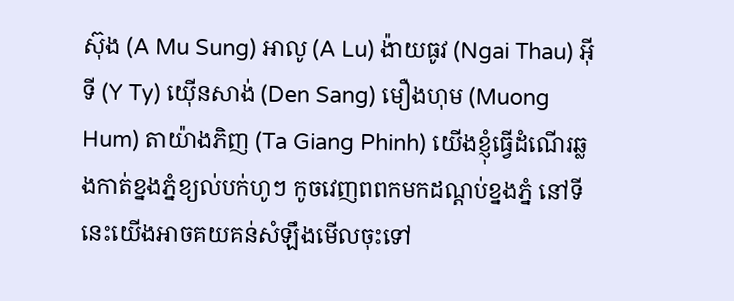ស៊ុង (A Mu Sung) អាលូ (A Lu) ង៉ាយធូវ (Ngai Thau) អ៊ីទី (Y Ty) យ៉ើនសាង់ (Den Sang) មឿងហុម (Muong Hum) តាយ៉ាងភិញ (Ta Giang Phinh) យើងខ្ញុំធ្វើដំណើរឆ្លងកាត់ខ្នងភ្នំខ្យល់បក់ហូៗ កូចវេញពពកមកដណ្តប់ខ្នងភ្នំ នៅទីនេះយើងអាចគយគន់សំឡឹងមើលចុះទៅ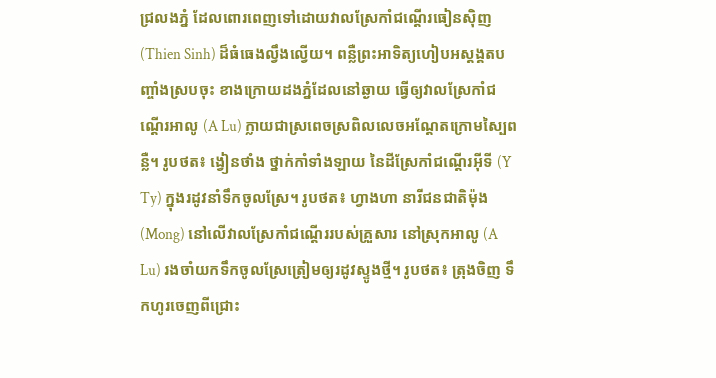ជ្រលងភ្នំ ដែលពោរពេញទៅដោយវាលស្រែកាំជណ្តើរធៀនស៊ិញ (Thien Sinh) ដ៏ធំធេងល្វឹងល្វើយ។ ពន្លឺព្រះអាទិត្យហៀបអស្តង្គតបញ្ចាំងស្របចុះ ខាងក្រោយដងភ្នំដែលនៅឆ្ងាយ ធ្វើឲ្យវាលស្រែកាំជណ្តើរអាលូ (A Lu) ក្លាយជាស្រពេចស្រពិលលេចអណ្តែតក្រោមស្បៃពន្លឺ។ រូបថត៖ ង្វៀនថាំង ថ្នាក់កាំទាំងឡាយ នៃដីស្រែកាំជណ្តើរអ៊ីទី (Y Ty) ក្នុងរដូវនាំទឹកចូលស្រែ។ រូបថត៖ ហ្វាងហា នារីជនជាតិម៉ុង (Mong) នៅលើវាលស្រែកាំជណ្តើររបស់គ្រួសារ នៅស្រុកអាលូ (A Lu) រងចាំយកទឹកចូលស្រែត្រៀមឲ្យរដូវស្ទូងថ្មី។ រូបថត៖ ត្រុងចិញ ទឹកហូរចេញពីជ្រោះ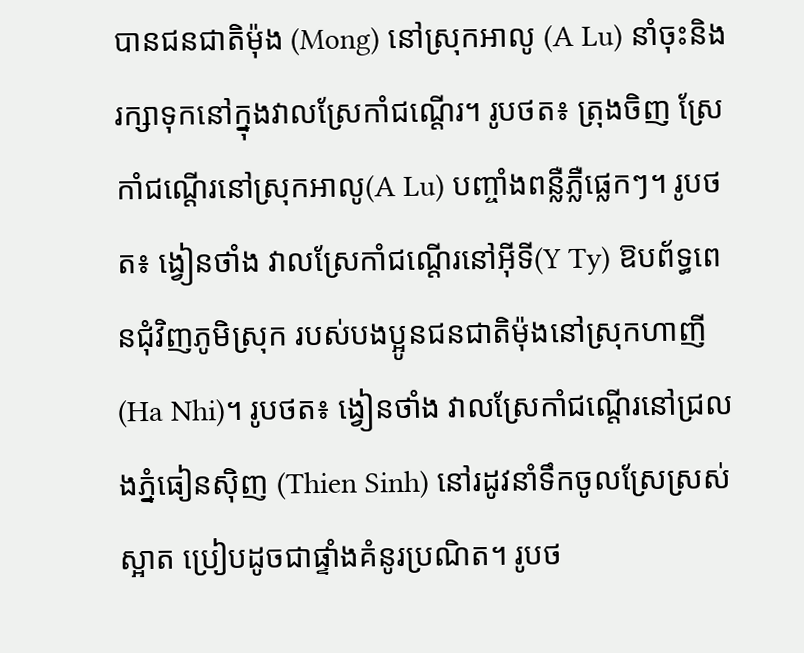បានជនជាតិម៉ុង (Mong) នៅស្រុកអាលូ (A Lu) នាំចុះនិងរក្សាទុកនៅក្នុងវាលស្រែកាំជណ្តើរ។ រូបថត៖ ត្រុងចិញ ស្រែកាំជណ្តើរនៅស្រុកអាលូ(A Lu) បញ្ចាំងពន្លឺភ្លឺផ្លេកៗ។ រូបថត៖ ង្វៀនថាំង វាលស្រែកាំជណ្តើរនៅអ៊ីទី(Y Ty) ឱបព័ទ្ធពេនជុំវិញភូមិស្រុក របស់បងប្អូនជនជាតិម៉ុងនៅស្រុកហាញី (Ha Nhi)។ រូបថត៖ ង្វៀនថាំង វាលស្រែកាំជណ្តើរនៅជ្រលងភ្នំធៀនស៊ិញ (Thien Sinh) នៅរដូវនាំទឹកចូលស្រែស្រស់ស្អាត ប្រៀបដូចជាផ្ទាំងគំនូរប្រណិត។ រូបថ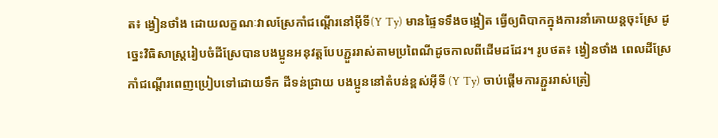ត៖ ង្វៀនថាំង ដោយលក្ខណៈវាលស្រែកាំជណ្តើរនៅអ៊ីទី(Y Ty) មានផ្ទៃទទឹងចង្អៀត ធ្វើឲ្យពិបាកក្នុងការនាំគោយន្តចុះស្រែ ដូច្នេះវិធិសាស្រ្តរៀបចំដីស្រែបានបងប្អូនអនុវត្តបែបភ្ជួររាស់តាមប្រពៃណីដូចកាលពីដើមដដែរ។ រូបថត៖ ង្វៀនថាំង ពេលដីស្រែកាំជណ្តើរពេញប្រៀបទៅដោយទឹក ដីទន់ជ្រាយ បងប្អូននៅតំបន់ខ្ពស់អ៊ីទី (Y Ty) ចាប់ផ្តើមការភ្ជួររាស់ត្រៀ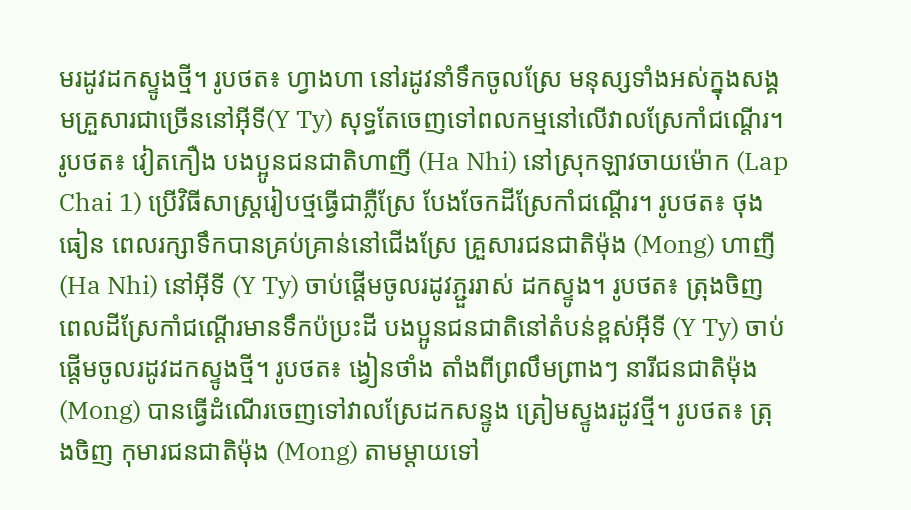មរដូវដកស្ទូងថ្មី។ រូបថត៖ ហ្វាងហា នៅរដូវនាំទឹកចូលស្រែ មនុស្សទាំងអស់ក្នុងសង្គមគ្រួសារជាច្រើននៅអ៊ីទី(Y Ty) សុទ្ធតែចេញទៅពលកម្មនៅលើវាលស្រែកាំជណ្តើរ។ រូបថត៖ វៀតកឿង បងប្អូនជនជាតិហាញី (Ha Nhi) នៅស្រុកឡាវចាយម៉ោក (Lap Chai 1) ប្រើវិធីសាស្រ្តរៀបថ្មធ្វើជាភ្លឺស្រែ បែងចែកដីស្រែកាំជណ្តើរ។ រូបថត៖ ថុងធៀន ពេលរក្សាទឹកបានគ្រប់គ្រាន់នៅជើងស្រែ គ្រួសារជនជាតិម៉ុង (Mong) ហាញី(Ha Nhi) នៅអ៊ីទី (Y Ty) ចាប់ផ្តើមចូលរដូវភ្ជួររាស់ ដកស្ទូង។ រូបថត៖ ត្រុងចិញ ពេលដីស្រែកាំជណ្តើរមានទឹកប៉ប្រះដី បងប្អូនជនជាតិនៅតំបន់ខ្ពស់អ៊ីទី (Y Ty) ចាប់ផ្តើមចូលរដូវដកស្ទូងថ្មី។ រូបថត៖ ង្វៀនថាំង តាំងពីព្រលឹមព្រាងៗ នារីជនជាតិម៉ុង (Mong) បានធ្វើដំណើរចេញទៅវាលស្រែដកសន្ទូង ត្រៀមស្ទូងរដូវថ្មី។ រូបថត៖ ត្រុងចិញ កុមារជនជាតិម៉ុង (Mong) តាមម្តាយទៅ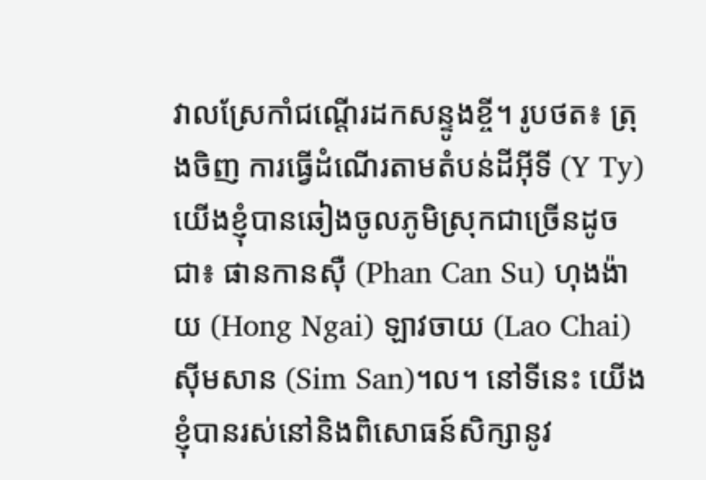វាលស្រែកាំជណ្តើរដកសន្ទូងខ្ចី។ រូបថត៖ ត្រុងចិញ ការធ្វើដំណើរតាមតំបន់ដីអ៊ីទី (Y Ty) យើងខ្ញុំបានឆៀងចូលភូមិស្រុកជាច្រើនដូចជា៖ ផានកានស៊ឺ (Phan Can Su) ហុងង៉ាយ (Hong Ngai) ឡាវចាយ (Lao Chai) ស៊ីមសាន (Sim San)។ល។ នៅទីនេះ យើងខ្ញុំបានរស់នៅនិងពិសោធន៍សិក្សានូវ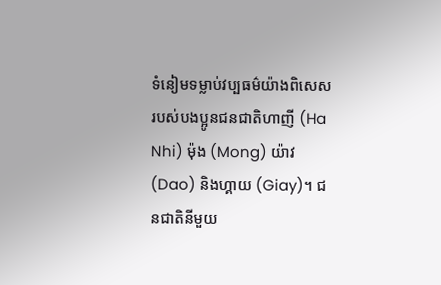ទំនៀមទម្លាប់វប្បធម៌យ៉ាងពិសេស របស់បងប្អូនជនជាតិហាញី (Ha Nhi) ម៉ុង (Mong) យ៉ាវ (Dao) និងហ្គាយ (Giay)។ ជនជាតិនីមួយ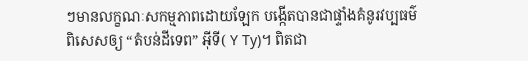ៗមានលក្ខណៈសកម្មភាពដោយឡែក បង្កើតបានជាផ្ទាំងគំនូរវប្បធម៌ពិសេសឲ្យ “តំបន់ដីទេព” អ៊ីទី( Y Ty)។ ពិតជា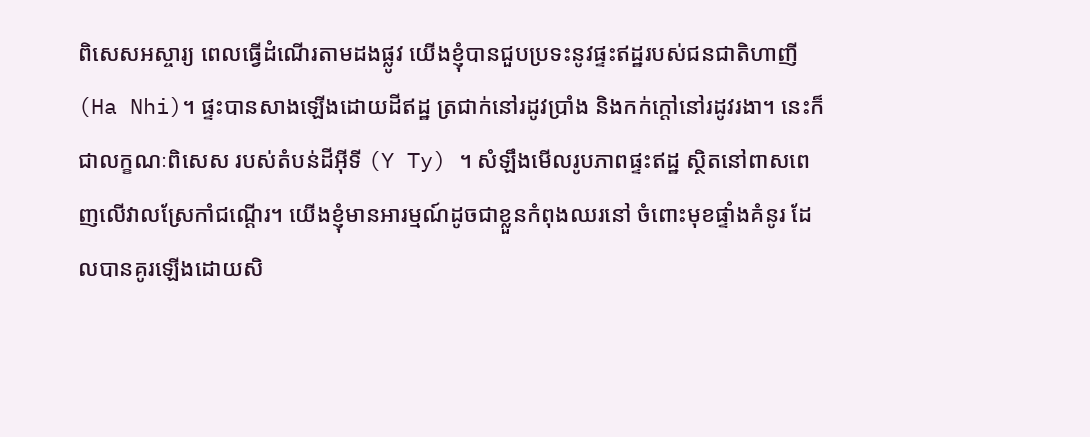ពិសេសអស្ចារ្យ ពេលធ្វើដំណើរតាមដងផ្លូវ យើងខ្ញុំបានជួបប្រទះនូវផ្ទះឥដ្ឋរបស់ជនជាតិហាញី (Ha Nhi)។ ផ្ទះបានសាងឡើងដោយដីឥដ្ឋ ត្រជាក់នៅរដូវប្រាំង និងកក់ក្តៅនៅរដូវរងា។ នេះក៏ជាលក្ខណៈពិសេស របស់តំបន់ដីអ៊ីទី (Y Ty) ។ សំឡឹងមើលរូបភាពផ្ទះឥដ្ឋ ស្ថិតនៅពាសពេញលើវាលស្រែកាំជណ្តើរ។ យើងខ្ញុំមានអារម្មណ៍ដូចជាខ្លួនកំពុងឈរនៅ ចំពោះមុខផ្ទាំងគំនូរ ដែលបានគូរឡើងដោយសិ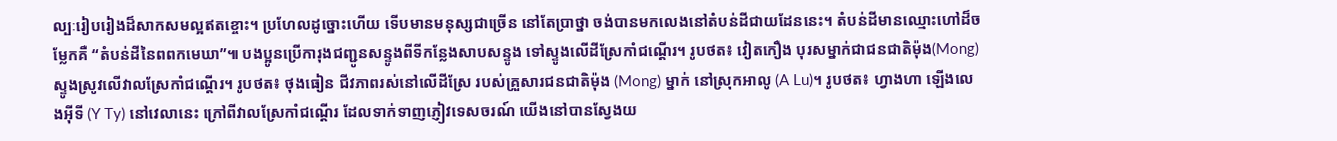ល្បៈរៀបរៀងដ៏សាកសមល្អឥតខ្ចោះ។ ប្រហែលដូច្នោះហើយ ទើបមានមនុស្សជាច្រើន នៅតែប្រាថ្នា ចង់បានមកលេងនៅតំបន់ដីជាយដែននេះ។ តំបន់ដីមានឈ្មោះហៅដ៏ចម្លែកគឺ “តំបន់ដីនៃពពកមេឃា”៕ បងប្អូនប្រើការុងជញ្ជូនសន្ទូងពីទីកន្លែងសាបសន្ទូង ទៅស្ទូងលើដីស្រែកាំជណ្តើរ។ រូបថត៖ វៀតកឿង បុរសម្នាក់ជាជនជាតិម៉ុង(Mong) ស្ទូងស្រូវលើវាលស្រែកាំជណ្តើរ។ រូបថត៖ ថុងធៀន ជីវភាពរស់នៅលើដីស្រែ របស់គ្រួសារជនជាតិម៉ុង (Mong) ម្នាក់ នៅស្រុកអាលូ (A Lu)។ រូបថត៖ ហ្វាងហា ឡើងលេងអ៊ីទី (Y Ty) នៅវេលានេះ ក្រៅពីវាលស្រែកាំជណ្តើរ ដែលទាក់ទាញភ្ញៀវទេសចរណ៍ យើងនៅបានស្វែងយ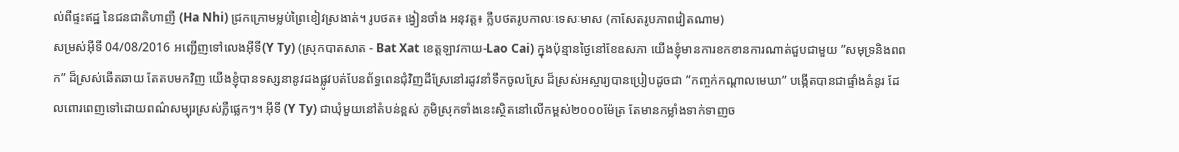ល់ពីផ្ទះឥដ្ឋ នៃជនជាតិហាញី (Ha Nhi) ជ្រកក្រោមម្លប់ព្រៃខៀវស្រងាត់។ រូបថត៖ ង្វៀនថាំង អនុវត្ត៖ ក្លឹបថតរូបកាលៈទេសៈមាស (កាសែតរូបភាពវៀតណាម)
សម្រស់អ៊ីទី 04/08/2016 អញ្ជើញទៅលេងអ៊ីទី(Y Ty) (ស្រុកបាតសាត - Bat Xat ខេត្តឡាវកាយ-Lao Cai) ក្នុងប៉ុន្មានថ្ងៃនៅខែឧសភា យើងខ្ញុំមានការខកខានការណាត់ជួបជាមួយ ”សមុទ្រនិងពពក” ដ៏ស្រស់ឆើតឆាយ តែតបមកវិញ យើងខ្ញុំបានទស្សនានូវដងផ្លូវបត់បែនព័ទ្ធពេនជុំវិញដីស្រែនៅរដូវនាំទឹកចូលស្រែ ដ៏ស្រស់អស្ចារ្យបានប្រៀបដូចជា ”កញ្ចក់កណ្តាលមេឃា” បង្កើតបានជាផ្ទាំងគំនូរ ដែលពោរពេញទៅដោយពណ៌សម្បុរស្រស់ភ្លឺផ្លេកៗ។ អ៊ីទី (Y Ty) ជាឃុំមួយនៅតំបន់ខ្ពស់ ភូមិស្រុកទាំងនេះស្ថិតនៅលើកម្ពស់២០០០ម៉ែត្រ តែមានកម្លាំងទាក់ទាញច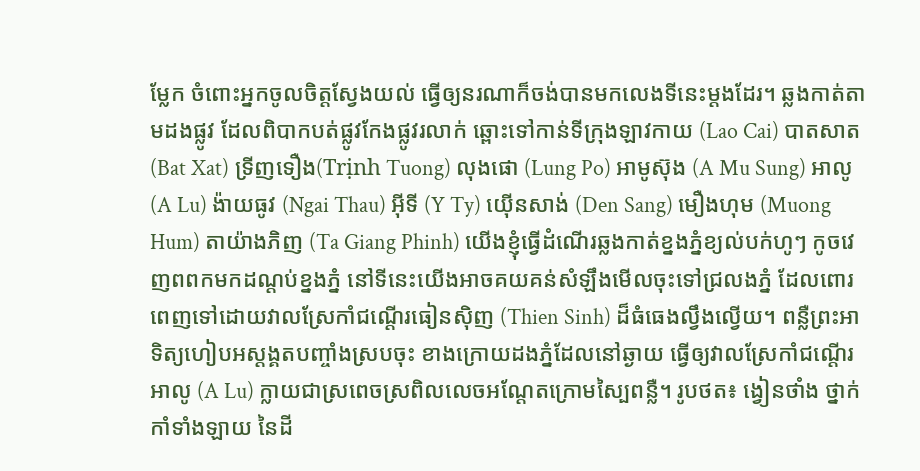ម្លែក ចំពោះអ្នកចូលចិត្តស្វែងយល់ ធ្វើឲ្យនរណាក៏ចង់បានមកលេងទីនេះម្តងដែរ។ ឆ្លងកាត់តាមដងផ្លូវ ដែលពិបាកបត់ផ្លូវកែងផ្លូវរលាក់ ឆ្ពោះទៅកាន់ទីក្រុងឡាវកាយ (Lao Cai) បាតសាត (Bat Xat) ទ្រីញទឿង(Trịnh Tuong) លុងផោ (Lung Po) អាមូស៊ុង (A Mu Sung) អាលូ (A Lu) ង៉ាយធូវ (Ngai Thau) អ៊ីទី (Y Ty) យ៉ើនសាង់ (Den Sang) មឿងហុម (Muong Hum) តាយ៉ាងភិញ (Ta Giang Phinh) យើងខ្ញុំធ្វើដំណើរឆ្លងកាត់ខ្នងភ្នំខ្យល់បក់ហូៗ កូចវេញពពកមកដណ្តប់ខ្នងភ្នំ នៅទីនេះយើងអាចគយគន់សំឡឹងមើលចុះទៅជ្រលងភ្នំ ដែលពោរពេញទៅដោយវាលស្រែកាំជណ្តើរធៀនស៊ិញ (Thien Sinh) ដ៏ធំធេងល្វឹងល្វើយ។ ពន្លឺព្រះអាទិត្យហៀបអស្តង្គតបញ្ចាំងស្របចុះ ខាងក្រោយដងភ្នំដែលនៅឆ្ងាយ ធ្វើឲ្យវាលស្រែកាំជណ្តើរអាលូ (A Lu) ក្លាយជាស្រពេចស្រពិលលេចអណ្តែតក្រោមស្បៃពន្លឺ។ រូបថត៖ ង្វៀនថាំង ថ្នាក់កាំទាំងឡាយ នៃដី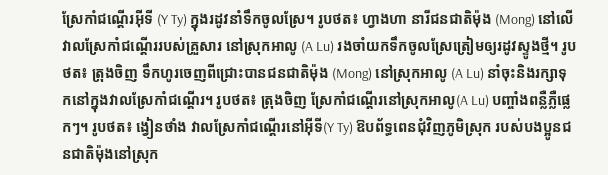ស្រែកាំជណ្តើរអ៊ីទី (Y Ty) ក្នុងរដូវនាំទឹកចូលស្រែ។ រូបថត៖ ហ្វាងហា នារីជនជាតិម៉ុង (Mong) នៅលើវាលស្រែកាំជណ្តើររបស់គ្រួសារ នៅស្រុកអាលូ (A Lu) រងចាំយកទឹកចូលស្រែត្រៀមឲ្យរដូវស្ទូងថ្មី។ រូបថត៖ ត្រុងចិញ ទឹកហូរចេញពីជ្រោះបានជនជាតិម៉ុង (Mong) នៅស្រុកអាលូ (A Lu) នាំចុះនិងរក្សាទុកនៅក្នុងវាលស្រែកាំជណ្តើរ។ រូបថត៖ ត្រុងចិញ ស្រែកាំជណ្តើរនៅស្រុកអាលូ(A Lu) បញ្ចាំងពន្លឺភ្លឺផ្លេកៗ។ រូបថត៖ ង្វៀនថាំង វាលស្រែកាំជណ្តើរនៅអ៊ីទី(Y Ty) ឱបព័ទ្ធពេនជុំវិញភូមិស្រុក របស់បងប្អូនជនជាតិម៉ុងនៅស្រុក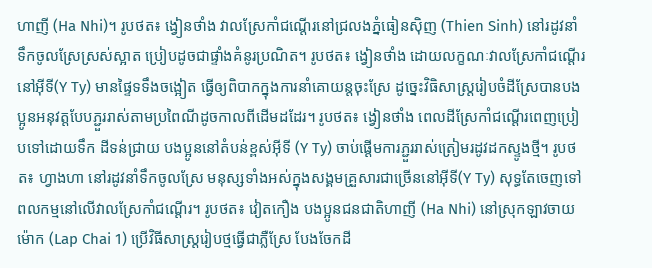ហាញី (Ha Nhi)។ រូបថត៖ ង្វៀនថាំង វាលស្រែកាំជណ្តើរនៅជ្រលងភ្នំធៀនស៊ិញ (Thien Sinh) នៅរដូវនាំទឹកចូលស្រែស្រស់ស្អាត ប្រៀបដូចជាផ្ទាំងគំនូរប្រណិត។ រូបថត៖ ង្វៀនថាំង ដោយលក្ខណៈវាលស្រែកាំជណ្តើរនៅអ៊ីទី(Y Ty) មានផ្ទៃទទឹងចង្អៀត ធ្វើឲ្យពិបាកក្នុងការនាំគោយន្តចុះស្រែ ដូច្នេះវិធិសាស្រ្តរៀបចំដីស្រែបានបងប្អូនអនុវត្តបែបភ្ជួររាស់តាមប្រពៃណីដូចកាលពីដើមដដែរ។ រូបថត៖ ង្វៀនថាំង ពេលដីស្រែកាំជណ្តើរពេញប្រៀបទៅដោយទឹក ដីទន់ជ្រាយ បងប្អូននៅតំបន់ខ្ពស់អ៊ីទី (Y Ty) ចាប់ផ្តើមការភ្ជួររាស់ត្រៀមរដូវដកស្ទូងថ្មី។ រូបថត៖ ហ្វាងហា នៅរដូវនាំទឹកចូលស្រែ មនុស្សទាំងអស់ក្នុងសង្គមគ្រួសារជាច្រើននៅអ៊ីទី(Y Ty) សុទ្ធតែចេញទៅពលកម្មនៅលើវាលស្រែកាំជណ្តើរ។ រូបថត៖ វៀតកឿង បងប្អូនជនជាតិហាញី (Ha Nhi) នៅស្រុកឡាវចាយម៉ោក (Lap Chai 1) ប្រើវិធីសាស្រ្តរៀបថ្មធ្វើជាភ្លឺស្រែ បែងចែកដី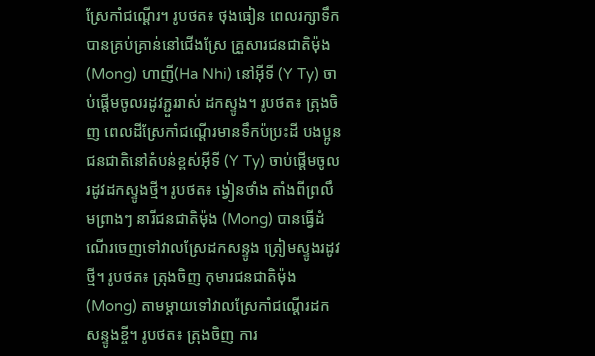ស្រែកាំជណ្តើរ។ រូបថត៖ ថុងធៀន ពេលរក្សាទឹកបានគ្រប់គ្រាន់នៅជើងស្រែ គ្រួសារជនជាតិម៉ុង (Mong) ហាញី(Ha Nhi) នៅអ៊ីទី (Y Ty) ចាប់ផ្តើមចូលរដូវភ្ជួររាស់ ដកស្ទូង។ រូបថត៖ ត្រុងចិញ ពេលដីស្រែកាំជណ្តើរមានទឹកប៉ប្រះដី បងប្អូនជនជាតិនៅតំបន់ខ្ពស់អ៊ីទី (Y Ty) ចាប់ផ្តើមចូលរដូវដកស្ទូងថ្មី។ រូបថត៖ ង្វៀនថាំង តាំងពីព្រលឹមព្រាងៗ នារីជនជាតិម៉ុង (Mong) បានធ្វើដំណើរចេញទៅវាលស្រែដកសន្ទូង ត្រៀមស្ទូងរដូវថ្មី។ រូបថត៖ ត្រុងចិញ កុមារជនជាតិម៉ុង (Mong) តាមម្តាយទៅវាលស្រែកាំជណ្តើរដកសន្ទូងខ្ចី។ រូបថត៖ ត្រុងចិញ ការ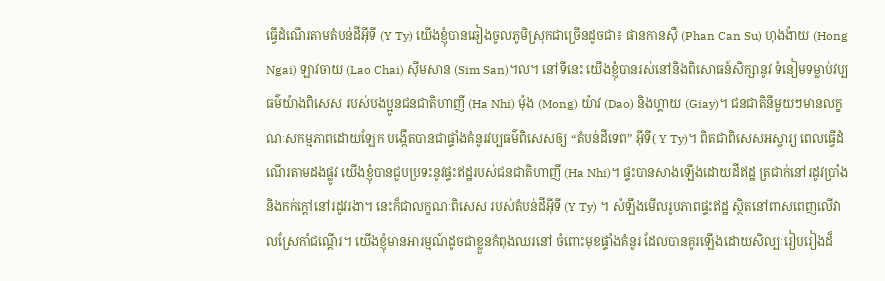ធ្វើដំណើរតាមតំបន់ដីអ៊ីទី (Y Ty) យើងខ្ញុំបានឆៀងចូលភូមិស្រុកជាច្រើនដូចជា៖ ផានកានស៊ឺ (Phan Can Su) ហុងង៉ាយ (Hong Ngai) ឡាវចាយ (Lao Chai) ស៊ីមសាន (Sim San)។ល។ នៅទីនេះ យើងខ្ញុំបានរស់នៅនិងពិសោធន៍សិក្សានូវ ទំនៀមទម្លាប់វប្បធម៌យ៉ាងពិសេស របស់បងប្អូនជនជាតិហាញី (Ha Nhi) ម៉ុង (Mong) យ៉ាវ (Dao) និងហ្គាយ (Giay)។ ជនជាតិនីមួយៗមានលក្ខណៈសកម្មភាពដោយឡែក បង្កើតបានជាផ្ទាំងគំនូរវប្បធម៌ពិសេសឲ្យ “តំបន់ដីទេព” អ៊ីទី( Y Ty)។ ពិតជាពិសេសអស្ចារ្យ ពេលធ្វើដំណើរតាមដងផ្លូវ យើងខ្ញុំបានជួបប្រទះនូវផ្ទះឥដ្ឋរបស់ជនជាតិហាញី (Ha Nhi)។ ផ្ទះបានសាងឡើងដោយដីឥដ្ឋ ត្រជាក់នៅរដូវប្រាំង និងកក់ក្តៅនៅរដូវរងា។ នេះក៏ជាលក្ខណៈពិសេស របស់តំបន់ដីអ៊ីទី (Y Ty) ។ សំឡឹងមើលរូបភាពផ្ទះឥដ្ឋ ស្ថិតនៅពាសពេញលើវាលស្រែកាំជណ្តើរ។ យើងខ្ញុំមានអារម្មណ៍ដូចជាខ្លួនកំពុងឈរនៅ ចំពោះមុខផ្ទាំងគំនូរ ដែលបានគូរឡើងដោយសិល្បៈរៀបរៀងដ៏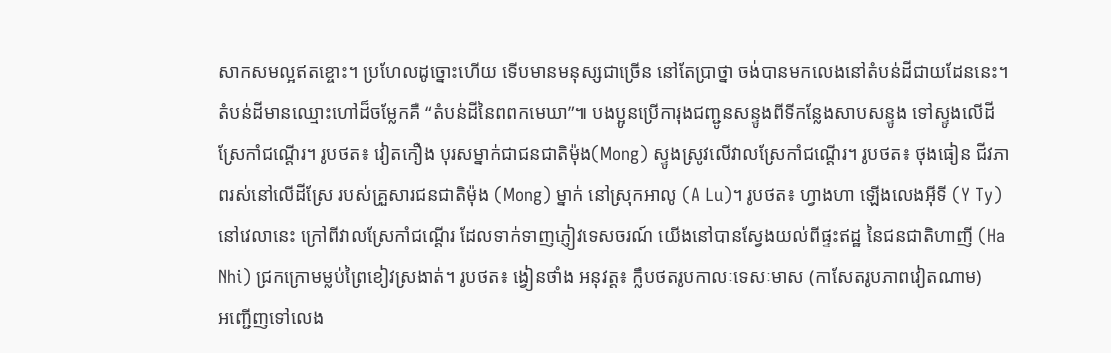សាកសមល្អឥតខ្ចោះ។ ប្រហែលដូច្នោះហើយ ទើបមានមនុស្សជាច្រើន នៅតែប្រាថ្នា ចង់បានមកលេងនៅតំបន់ដីជាយដែននេះ។ តំបន់ដីមានឈ្មោះហៅដ៏ចម្លែកគឺ “តំបន់ដីនៃពពកមេឃា”៕ បងប្អូនប្រើការុងជញ្ជូនសន្ទូងពីទីកន្លែងសាបសន្ទូង ទៅស្ទូងលើដីស្រែកាំជណ្តើរ។ រូបថត៖ វៀតកឿង បុរសម្នាក់ជាជនជាតិម៉ុង(Mong) ស្ទូងស្រូវលើវាលស្រែកាំជណ្តើរ។ រូបថត៖ ថុងធៀន ជីវភាពរស់នៅលើដីស្រែ របស់គ្រួសារជនជាតិម៉ុង (Mong) ម្នាក់ នៅស្រុកអាលូ (A Lu)។ រូបថត៖ ហ្វាងហា ឡើងលេងអ៊ីទី (Y Ty) នៅវេលានេះ ក្រៅពីវាលស្រែកាំជណ្តើរ ដែលទាក់ទាញភ្ញៀវទេសចរណ៍ យើងនៅបានស្វែងយល់ពីផ្ទះឥដ្ឋ នៃជនជាតិហាញី (Ha Nhi) ជ្រកក្រោមម្លប់ព្រៃខៀវស្រងាត់។ រូបថត៖ ង្វៀនថាំង អនុវត្ត៖ ក្លឹបថតរូបកាលៈទេសៈមាស (កាសែតរូបភាពវៀតណាម)
អញ្ជើញទៅលេង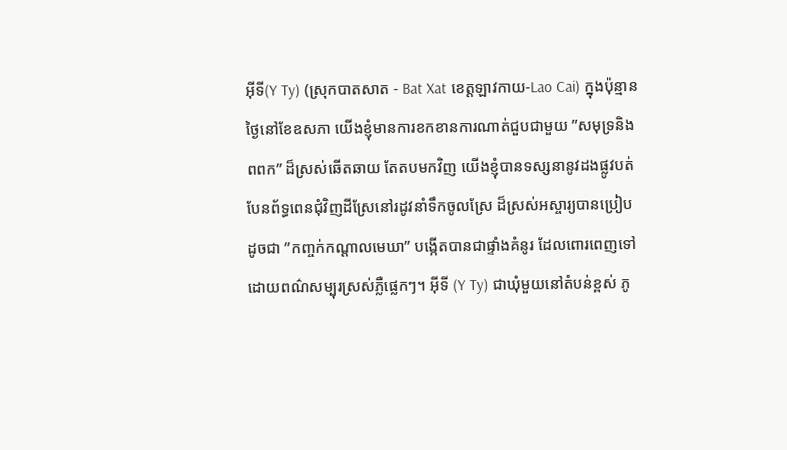អ៊ីទី(Y Ty) (ស្រុកបាតសាត - Bat Xat ខេត្តឡាវកាយ-Lao Cai) ក្នុងប៉ុន្មានថ្ងៃនៅខែឧសភា យើងខ្ញុំមានការខកខានការណាត់ជួបជាមួយ ”សមុទ្រនិងពពក” ដ៏ស្រស់ឆើតឆាយ តែតបមកវិញ យើងខ្ញុំបានទស្សនានូវដងផ្លូវបត់បែនព័ទ្ធពេនជុំវិញដីស្រែនៅរដូវនាំទឹកចូលស្រែ ដ៏ស្រស់អស្ចារ្យបានប្រៀបដូចជា ”កញ្ចក់កណ្តាលមេឃា” បង្កើតបានជាផ្ទាំងគំនូរ ដែលពោរពេញទៅដោយពណ៌សម្បុរស្រស់ភ្លឺផ្លេកៗ។ អ៊ីទី (Y Ty) ជាឃុំមួយនៅតំបន់ខ្ពស់ ភូ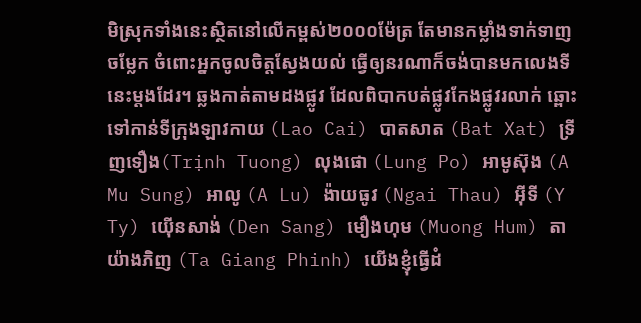មិស្រុកទាំងនេះស្ថិតនៅលើកម្ពស់២០០០ម៉ែត្រ តែមានកម្លាំងទាក់ទាញចម្លែក ចំពោះអ្នកចូលចិត្តស្វែងយល់ ធ្វើឲ្យនរណាក៏ចង់បានមកលេងទីនេះម្តងដែរ។ ឆ្លងកាត់តាមដងផ្លូវ ដែលពិបាកបត់ផ្លូវកែងផ្លូវរលាក់ ឆ្ពោះទៅកាន់ទីក្រុងឡាវកាយ (Lao Cai) បាតសាត (Bat Xat) ទ្រីញទឿង(Trịnh Tuong) លុងផោ (Lung Po) អាមូស៊ុង (A Mu Sung) អាលូ (A Lu) ង៉ាយធូវ (Ngai Thau) អ៊ីទី (Y Ty) យ៉ើនសាង់ (Den Sang) មឿងហុម (Muong Hum) តាយ៉ាងភិញ (Ta Giang Phinh) យើងខ្ញុំធ្វើដំ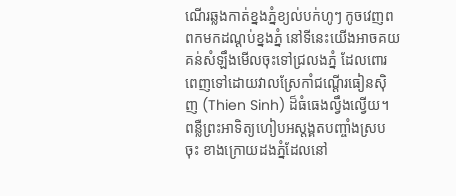ណើរឆ្លងកាត់ខ្នងភ្នំខ្យល់បក់ហូៗ កូចវេញពពកមកដណ្តប់ខ្នងភ្នំ នៅទីនេះយើងអាចគយគន់សំឡឹងមើលចុះទៅជ្រលងភ្នំ ដែលពោរពេញទៅដោយវាលស្រែកាំជណ្តើរធៀនស៊ិញ (Thien Sinh) ដ៏ធំធេងល្វឹងល្វើយ។ ពន្លឺព្រះអាទិត្យហៀបអស្តង្គតបញ្ចាំងស្របចុះ ខាងក្រោយដងភ្នំដែលនៅ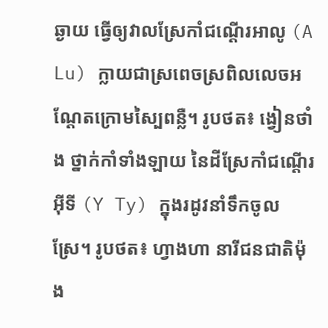ឆ្ងាយ ធ្វើឲ្យវាលស្រែកាំជណ្តើរអាលូ (A Lu) ក្លាយជាស្រពេចស្រពិលលេចអណ្តែតក្រោមស្បៃពន្លឺ។ រូបថត៖ ង្វៀនថាំង ថ្នាក់កាំទាំងឡាយ នៃដីស្រែកាំជណ្តើរអ៊ីទី (Y Ty) ក្នុងរដូវនាំទឹកចូលស្រែ។ រូបថត៖ ហ្វាងហា នារីជនជាតិម៉ុង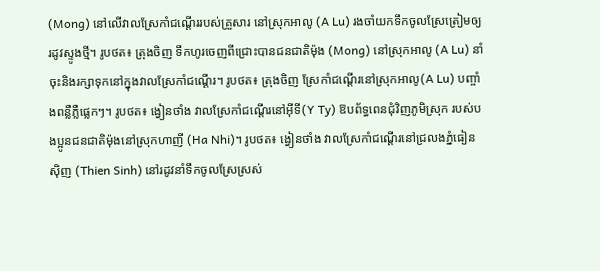(Mong) នៅលើវាលស្រែកាំជណ្តើររបស់គ្រួសារ នៅស្រុកអាលូ (A Lu) រងចាំយកទឹកចូលស្រែត្រៀមឲ្យរដូវស្ទូងថ្មី។ រូបថត៖ ត្រុងចិញ ទឹកហូរចេញពីជ្រោះបានជនជាតិម៉ុង (Mong) នៅស្រុកអាលូ (A Lu) នាំចុះនិងរក្សាទុកនៅក្នុងវាលស្រែកាំជណ្តើរ។ រូបថត៖ ត្រុងចិញ ស្រែកាំជណ្តើរនៅស្រុកអាលូ(A Lu) បញ្ចាំងពន្លឺភ្លឺផ្លេកៗ។ រូបថត៖ ង្វៀនថាំង វាលស្រែកាំជណ្តើរនៅអ៊ីទី(Y Ty) ឱបព័ទ្ធពេនជុំវិញភូមិស្រុក របស់បងប្អូនជនជាតិម៉ុងនៅស្រុកហាញី (Ha Nhi)។ រូបថត៖ ង្វៀនថាំង វាលស្រែកាំជណ្តើរនៅជ្រលងភ្នំធៀនស៊ិញ (Thien Sinh) នៅរដូវនាំទឹកចូលស្រែស្រស់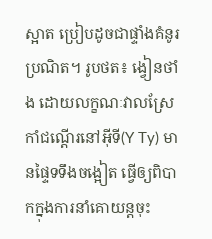ស្អាត ប្រៀបដូចជាផ្ទាំងគំនូរប្រណិត។ រូបថត៖ ង្វៀនថាំង ដោយលក្ខណៈវាលស្រែកាំជណ្តើរនៅអ៊ីទី(Y Ty) មានផ្ទៃទទឹងចង្អៀត ធ្វើឲ្យពិបាកក្នុងការនាំគោយន្តចុះ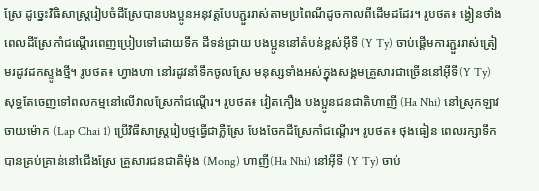ស្រែ ដូច្នេះវិធិសាស្រ្តរៀបចំដីស្រែបានបងប្អូនអនុវត្តបែបភ្ជួររាស់តាមប្រពៃណីដូចកាលពីដើមដដែរ។ រូបថត៖ ង្វៀនថាំង ពេលដីស្រែកាំជណ្តើរពេញប្រៀបទៅដោយទឹក ដីទន់ជ្រាយ បងប្អូននៅតំបន់ខ្ពស់អ៊ីទី (Y Ty) ចាប់ផ្តើមការភ្ជួររាស់ត្រៀមរដូវដកស្ទូងថ្មី។ រូបថត៖ ហ្វាងហា នៅរដូវនាំទឹកចូលស្រែ មនុស្សទាំងអស់ក្នុងសង្គមគ្រួសារជាច្រើននៅអ៊ីទី(Y Ty) សុទ្ធតែចេញទៅពលកម្មនៅលើវាលស្រែកាំជណ្តើរ។ រូបថត៖ វៀតកឿង បងប្អូនជនជាតិហាញី (Ha Nhi) នៅស្រុកឡាវចាយម៉ោក (Lap Chai 1) ប្រើវិធីសាស្រ្តរៀបថ្មធ្វើជាភ្លឺស្រែ បែងចែកដីស្រែកាំជណ្តើរ។ រូបថត៖ ថុងធៀន ពេលរក្សាទឹកបានគ្រប់គ្រាន់នៅជើងស្រែ គ្រួសារជនជាតិម៉ុង (Mong) ហាញី(Ha Nhi) នៅអ៊ីទី (Y Ty) ចាប់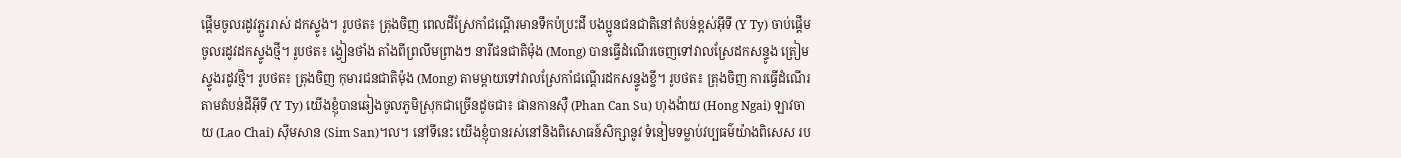ផ្តើមចូលរដូវភ្ជួររាស់ ដកស្ទូង។ រូបថត៖ ត្រុងចិញ ពេលដីស្រែកាំជណ្តើរមានទឹកប៉ប្រះដី បងប្អូនជនជាតិនៅតំបន់ខ្ពស់អ៊ីទី (Y Ty) ចាប់ផ្តើមចូលរដូវដកស្ទូងថ្មី។ រូបថត៖ ង្វៀនថាំង តាំងពីព្រលឹមព្រាងៗ នារីជនជាតិម៉ុង (Mong) បានធ្វើដំណើរចេញទៅវាលស្រែដកសន្ទូង ត្រៀមស្ទូងរដូវថ្មី។ រូបថត៖ ត្រុងចិញ កុមារជនជាតិម៉ុង (Mong) តាមម្តាយទៅវាលស្រែកាំជណ្តើរដកសន្ទូងខ្ចី។ រូបថត៖ ត្រុងចិញ ការធ្វើដំណើរតាមតំបន់ដីអ៊ីទី (Y Ty) យើងខ្ញុំបានឆៀងចូលភូមិស្រុកជាច្រើនដូចជា៖ ផានកានស៊ឺ (Phan Can Su) ហុងង៉ាយ (Hong Ngai) ឡាវចាយ (Lao Chai) ស៊ីមសាន (Sim San)។ល។ នៅទីនេះ យើងខ្ញុំបានរស់នៅនិងពិសោធន៍សិក្សានូវ ទំនៀមទម្លាប់វប្បធម៌យ៉ាងពិសេស រប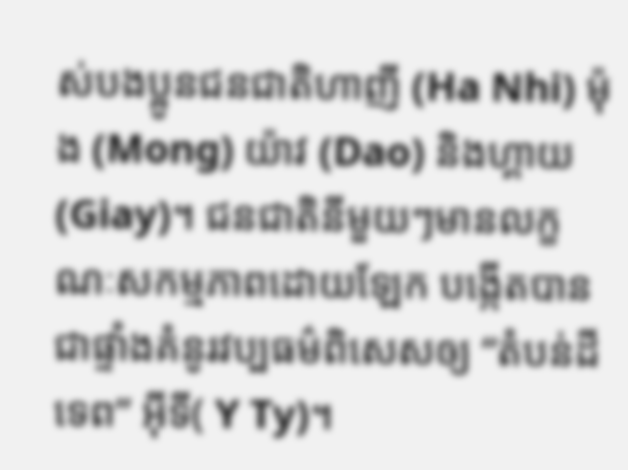ស់បងប្អូនជនជាតិហាញី (Ha Nhi) ម៉ុង (Mong) យ៉ាវ (Dao) និងហ្គាយ (Giay)។ ជនជាតិនីមួយៗមានលក្ខណៈសកម្មភាពដោយឡែក បង្កើតបានជាផ្ទាំងគំនូរវប្បធម៌ពិសេសឲ្យ “តំបន់ដីទេព” អ៊ីទី( Y Ty)។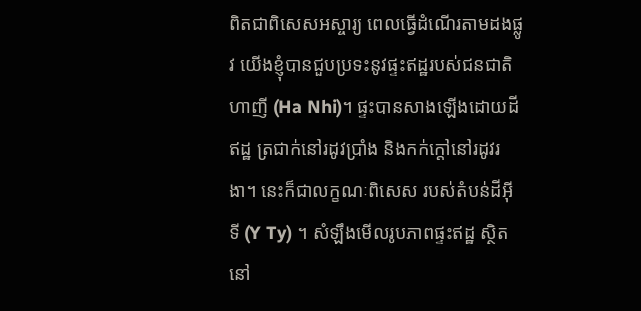ពិតជាពិសេសអស្ចារ្យ ពេលធ្វើដំណើរតាមដងផ្លូវ យើងខ្ញុំបានជួបប្រទះនូវផ្ទះឥដ្ឋរបស់ជនជាតិហាញី (Ha Nhi)។ ផ្ទះបានសាងឡើងដោយដីឥដ្ឋ ត្រជាក់នៅរដូវប្រាំង និងកក់ក្តៅនៅរដូវរងា។ នេះក៏ជាលក្ខណៈពិសេស របស់តំបន់ដីអ៊ីទី (Y Ty) ។ សំឡឹងមើលរូបភាពផ្ទះឥដ្ឋ ស្ថិតនៅ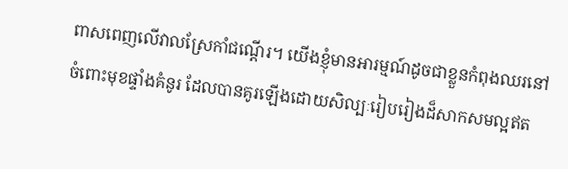ពាសពេញលើវាលស្រែកាំជណ្តើរ។ យើងខ្ញុំមានអារម្មណ៍ដូចជាខ្លួនកំពុងឈរនៅ ចំពោះមុខផ្ទាំងគំនូរ ដែលបានគូរឡើងដោយសិល្បៈរៀបរៀងដ៏សាកសមល្អឥត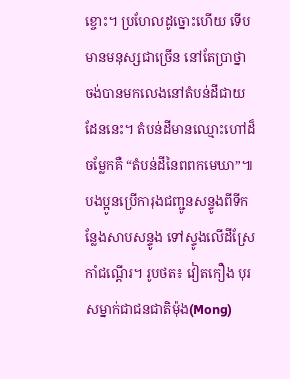ខ្ចោះ។ ប្រហែលដូច្នោះហើយ ទើបមានមនុស្សជាច្រើន នៅតែប្រាថ្នា ចង់បានមកលេងនៅតំបន់ដីជាយដែននេះ។ តំបន់ដីមានឈ្មោះហៅដ៏ចម្លែកគឺ “តំបន់ដីនៃពពកមេឃា”៕ បងប្អូនប្រើការុងជញ្ជូនសន្ទូងពីទីកន្លែងសាបសន្ទូង ទៅស្ទូងលើដីស្រែកាំជណ្តើរ។ រូបថត៖ វៀតកឿង បុរសម្នាក់ជាជនជាតិម៉ុង(Mong)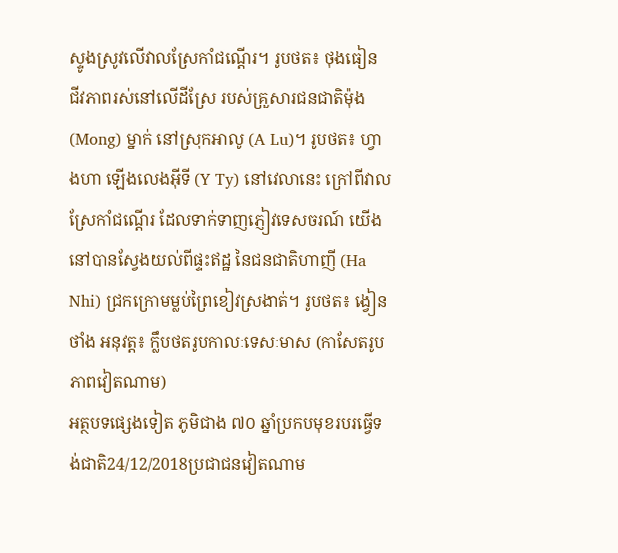ស្ទូងស្រូវលើវាលស្រែកាំជណ្តើរ។ រូបថត៖ ថុងធៀន ជីវភាពរស់នៅលើដីស្រែ របស់គ្រួសារជនជាតិម៉ុង (Mong) ម្នាក់ នៅស្រុកអាលូ (A Lu)។ រូបថត៖ ហ្វាងហា ឡើងលេងអ៊ីទី (Y Ty) នៅវេលានេះ ក្រៅពីវាលស្រែកាំជណ្តើរ ដែលទាក់ទាញភ្ញៀវទេសចរណ៍ យើងនៅបានស្វែងយល់ពីផ្ទះឥដ្ឋ នៃជនជាតិហាញី (Ha Nhi) ជ្រកក្រោមម្លប់ព្រៃខៀវស្រងាត់។ រូបថត៖ ង្វៀនថាំង អនុវត្ត៖ ក្លឹបថតរូបកាលៈទេសៈមាស (កាសែតរូបភាពវៀតណាម)
អត្ថបទផ្សេងទៀត ភូមិជាង ៧០ ឆ្នាំប្រកបមុខរបរធ្វើទង់ជាតិ24/12/2018ប្រជាជនវៀតណាម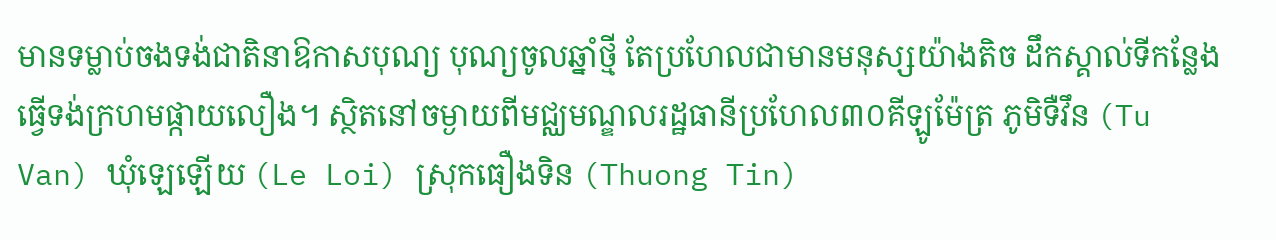មានទម្លាប់ចងទង់ជាតិនាឱកាសបុណ្យ បុណ្យចូលឆ្នាំថ្មី តែប្រហែលជាមានមនុស្សយ៉ាងតិច ដឹកស្គាល់ទីកន្លែងធ្វើទង់ក្រហមផ្កាយលឿង។ ស្ថិតនៅចម្ងាយពីមជ្ឈមណ្ឌលរដ្ឋធានីប្រហែល៣០គីឡូម៉ែត្រ ភូមិទឺវឹន (Tu Van) ឃុំឡេឡើយ (Le Loi) ស្រុកធឿងទិន (Thuong Tin)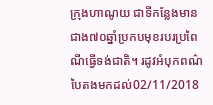ក្រុងហាណូយ ជាទីកន្លែងមានជាង៧០ឆ្នាំប្រកបមុខរបរប្រពៃណីធ្វើទង់ជាតិ។ រដូវអំបុកពណ៌បៃតងមកដល់02/11/2018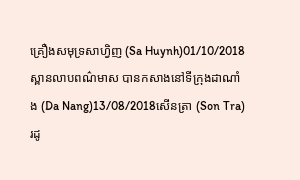គ្រឿងសមុទ្រសាហ្វិញ (Sa Huynh)01/10/2018ស្ពានលាបពណ៌មាស បានកសាងនៅទីក្រុងដាណាំង (Da Nang)13/08/2018សើនត្រា (Son Tra) រដូ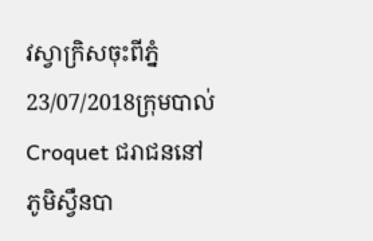វស្វាក្រិសចុះពីភ្នំ23/07/2018ក្រុមបាល់ Croquet ជរាជននៅភូមិស្វឹនបា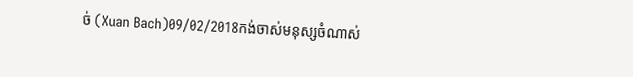ច់ (Xuan Bach)09/02/2018កង់ចាស់មនុស្សចំណាស់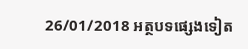26/01/2018 អត្ថបទផ្សេងទៀត